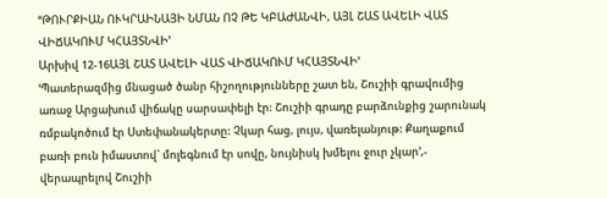ՙՙԹՈՒՐՔԻԱՆ ՈՒԿՐԱԻՆԱՅԻ ՆՄԱՆ ՈՉ ԹԵ ԿԲԱԺԱՆՎԻ, ԱՅԼ ՇԱՏ ԱՎԵԼԻ ՎԱՏ ՎԻՃԱԿՈՒՄ ԿՀԱՅՏՆՎԻ՚
Արխիվ 12-16ԱՅԼ ՇԱՏ ԱՎԵԼԻ ՎԱՏ ՎԻՃԱԿՈՒՄ ԿՀԱՅՏՆՎԻ՚
ՙՊատերազմից մնացած ծանր հիշողությունները շատ են, Շուշիի գրավումից առաջ Արցախում վիճակը սարսափելի էր: Շուշիի գրադը բարձունքից շարունակ ռմբակոծում էր Ստեփանակերտը: Չկար հաց, լույս, վառելանյութ: Քաղաքում բառի բուն իմաստով` մոլեգնում էր սովը, նույնիսկ խմելու ջուր չկար՚,- վերապրելով Շուշիի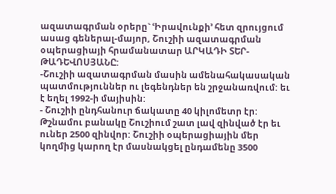ազատագրման օրերը` ՙԻրավունքի՚ հետ զրույցում ասաց գեներալ-մայոր, Շուշիի ազատագրման օպերացիայի հրամանատար ԱՐԿԱԴԻ ՏԵՐ-ԹԱԴԵՎՈՍՅԱՆԸ:
-Շուշիի ազատագրման մասին ամենահակասական պատմություններ ու լեգենդներ են շրջանառվում: եւ է եղել 1992-ի մայիսին:
- Շուշիի ընդհանուր ճակատը 40 կիլոմետր էր: Թշնամու բանակը Շուշիում շատ լավ զինված էր եւ ուներ 2500 զինվոր: Շուշիի օպերացիային մեր կողմից կարող էր մասնակցել ընդամենը 3500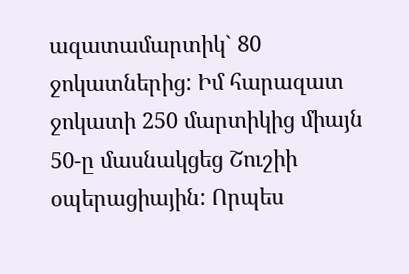ազատամարտիկ` 80 ջոկատներից: Իմ հարազատ ջոկատի 250 մարտիկից միայն 50-ը մասնակցեց Շուշիի օպերացիային: Որպես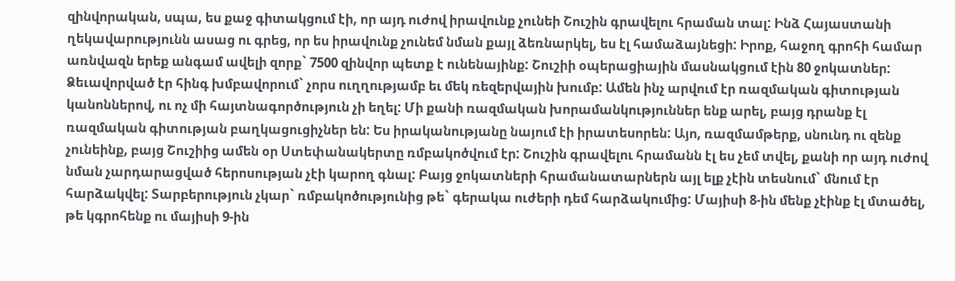զինվորական, սպա, ես քաջ գիտակցում էի, որ այդ ուժով իրավունք չունեի Շուշին գրավելու հրաման տալ: Ինձ Հայաստանի ղեկավարությունն ասաց ու գրեց, որ ես իրավունք չունեմ նման քայլ ձեռնարկել, ես էլ համաձայնեցի: Իրոք, հաջող գրոհի համար առնվազն երեք անգամ ավելի զորք` 7500 զինվոր պետք է ունենայինք: Շուշիի օպերացիային մասնակցում էին 80 ջոկատներ: Ձեւավորված էր հինգ խմբավորում` չորս ուղղությամբ եւ մեկ ռեզերվային խումբ: Ամեն ինչ արվում էր ռազմական գիտության կանոններով, ու ոչ մի հայտնագործություն չի եղել: Մի քանի ռազմական խորամանկություններ ենք արել, բայց դրանք էլ ռազմական գիտության բաղկացուցիչներ են: Ես իրականությանը նայում էի իրատեսորեն: Այո, ռազմամթերք, սնունդ ու զենք չունեինք, բայց Շուշիից ամեն օր Ստեփանակերտը ռմբակոծվում էր: Շուշին գրավելու հրամանն էլ ես չեմ տվել, քանի որ այդ ուժով նման չարդարացված հերոսության չէի կարող գնալ: Բայց ջոկատների հրամանատարներն այլ ելք չէին տեսնում` մնում էր հարձակվել: Տարբերություն չկար` ռմբակոծությունից թե` գերակա ուժերի դեմ հարձակումից: Մայիսի 8-ին մենք չէինք էլ մտածել, թե կգրոհենք ու մայիսի 9-ին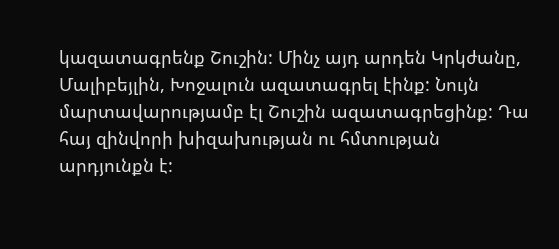կազատագրենք Շուշին: Մինչ այդ արդեն Կրկժանը, Մալիբեյլին, Խոջալուն ազատագրել էինք: Նույն մարտավարությամբ էլ Շուշին ազատագրեցինք: Դա հայ զինվորի խիզախության ու հմտության արդյունքն է: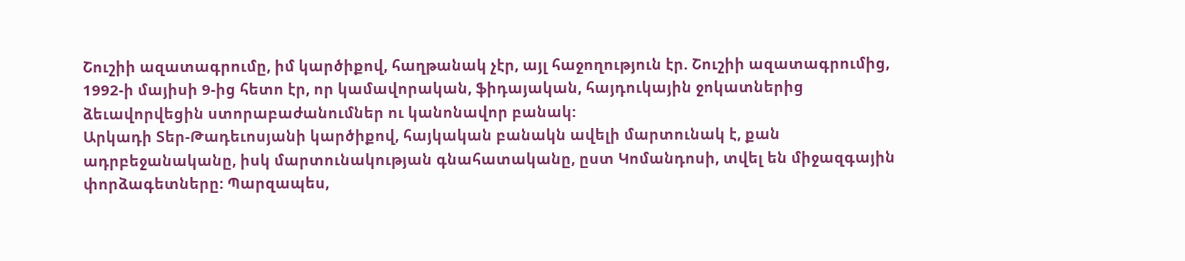Շուշիի ազատագրումը, իմ կարծիքով, հաղթանակ չէր, այլ հաջողություն էր. Շուշիի ազատագրումից, 1992-ի մայիսի 9-ից հետո էր, որ կամավորական, ֆիդայական, հայդուկային ջոկատներից ձեւավորվեցին ստորաբաժանումներ ու կանոնավոր բանակ:
Արկադի Տեր-Թադեւոսյանի կարծիքով, հայկական բանակն ավելի մարտունակ է, քան ադրբեջանականը, իսկ մարտունակության գնահատականը, ըստ Կոմանդոսի, տվել են միջազգային փորձագետները: Պարզապես,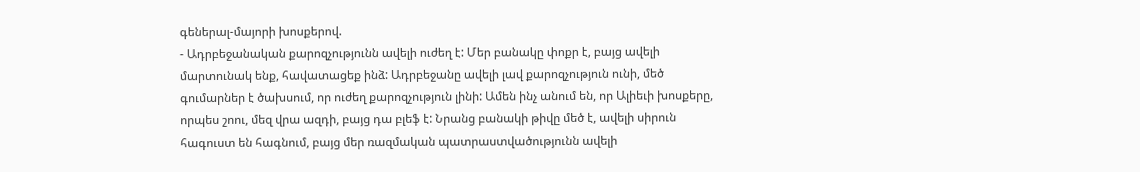գեներալ-մայորի խոսքերով.
- Ադրբեջանական քարոզչությունն ավելի ուժեղ է: Մեր բանակը փոքր է, բայց ավելի մարտունակ ենք, հավատացեք ինձ: Ադրբեջանը ավելի լավ քարոզչություն ունի, մեծ գումարներ է ծախսում, որ ուժեղ քարոզչություն լինի: Ամեն ինչ անում են, որ Ալիեւի խոսքերը, որպես շոու, մեզ վրա ազդի, բայց դա բլեֆ է: Նրանց բանակի թիվը մեծ է, ավելի սիրուն հագուստ են հագնում, բայց մեր ռազմական պատրաստվածությունն ավելի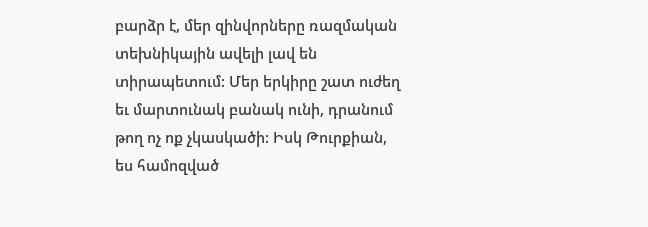բարձր է, մեր զինվորները ռազմական տեխնիկային ավելի լավ են տիրապետում: Մեր երկիրը շատ ուժեղ եւ մարտունակ բանակ ունի, դրանում թող ոչ ոք չկասկածի: Իսկ Թուրքիան, ես համոզված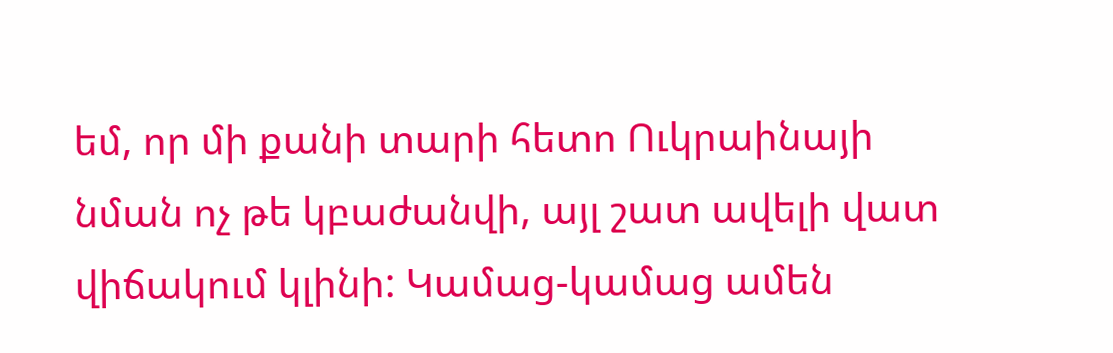եմ, որ մի քանի տարի հետո Ուկրաինայի նման ոչ թե կբաժանվի, այլ շատ ավելի վատ վիճակում կլինի: Կամաց-կամաց ամեն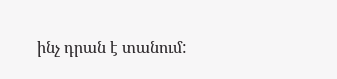ինչ դրան է տանում: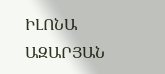ԻԼՈՆԱ ԱԶԱՐՅԱՆ